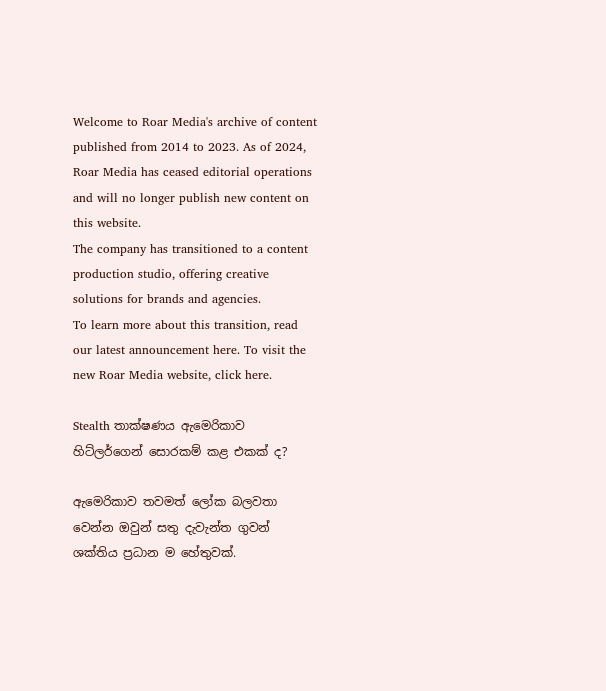Welcome to Roar Media's archive of content published from 2014 to 2023. As of 2024, Roar Media has ceased editorial operations and will no longer publish new content on this website.
The company has transitioned to a content production studio, offering creative solutions for brands and agencies.
To learn more about this transition, read our latest announcement here. To visit the new Roar Media website, click here.

Stealth තාක්ෂණය ඇමෙරිකාව හිට්ලර්ගෙන් සොරකම් කළ එකක් ද?

ඇමෙරිකාව තවමත් ලෝක බලවතා වෙන්න ඔවුන් සතු දැවැන්ත ගුවන් ශක්තිය ප්‍රධාන ම හේතුවක්.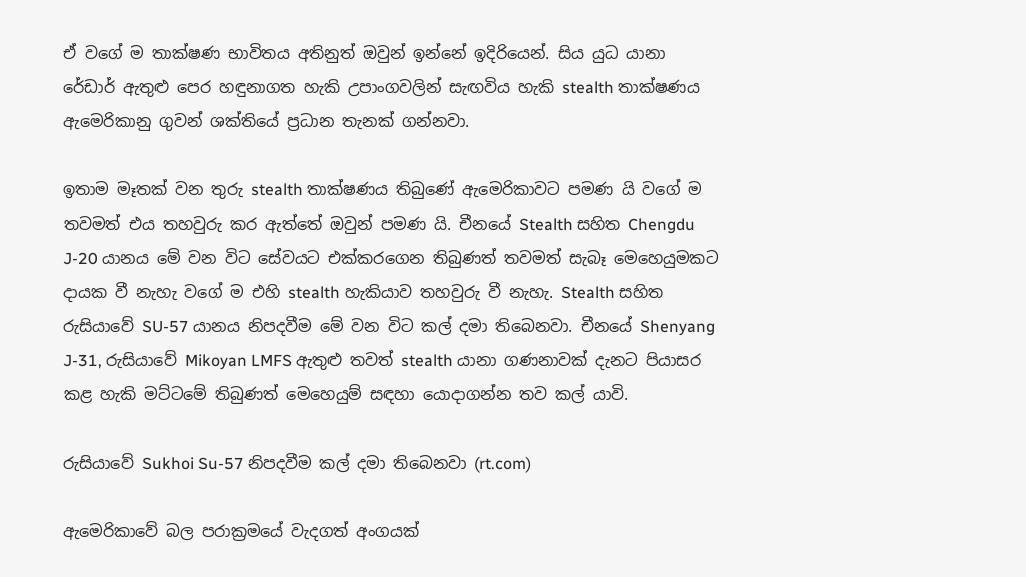ඒ වගේ ම තාක්ෂණ භාවිතය අතිනුත් ඔවුන් ඉන්නේ ඉදිරියෙන්. සිය යුධ යානා රේඩාර් ඇතුළු පෙර හඳුනාගත හැකි උපාංගවලින් සැඟවිය හැකි stealth තාක්ෂණය ඇමෙරිකානු ගුවන් ශක්තියේ ප්‍රධාන තැනක් ගන්නවා.

ඉතාම මෑතක් වන තුරු stealth තාක්ෂණය තිබුණේ ඇමෙරිකාවට පමණ යි වගේ ම තවමත් එය තහවුරු කර ඇත්තේ ඔවුන් පමණ යි. චීනයේ Stealth සහිත Chengdu J-20 යානය මේ වන විට සේවයට එක්කරගෙන තිබුණත් තවමත් සැබෑ මෙහෙයුමකට දායක වී නැහැ වගේ ම එහි stealth හැකියාව තහවුරු වී නැහැ. Stealth සහිත රුසියාවේ SU-57 යානය නිපදවීම මේ වන විට කල් දමා තිබෙනවා. චීනයේ Shenyang J-31, රුසියාවේ Mikoyan LMFS ඇතුළු තවත් stealth යානා ගණනාවක් දැනට පියාසර කළ හැකි මට්ටමේ තිබුණත් මෙහෙයුම් සඳහා යොදාගන්න තව කල් යාවි.

රුසියාවේ Sukhoi Su-57 නිපදවීම කල් දමා තිබෙනවා (rt.com)

ඇමෙරිකාවේ බල පරාක්‍රමයේ වැදගත් අංගයක්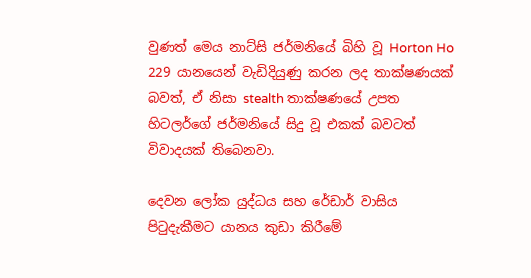වුණත් මෙය නාට්සි ජර්මනියේ බිහි වූ Horton Ho 229 යානයෙන් වැඩිදියුණු කරන ලද තාක්ෂණයක් බවත්, ඒ නිසා stealth තාක්ෂණයේ උපත හිටලර්ගේ ජර්මනියේ සිදු වූ එකක් බවටත් විවාදයක් තිබෙනවා.

දෙවන ලෝක යුද්ධය සහ රේඩාර් වාසිය පිටුදැකීමට යානය කුඩා කිරීමේ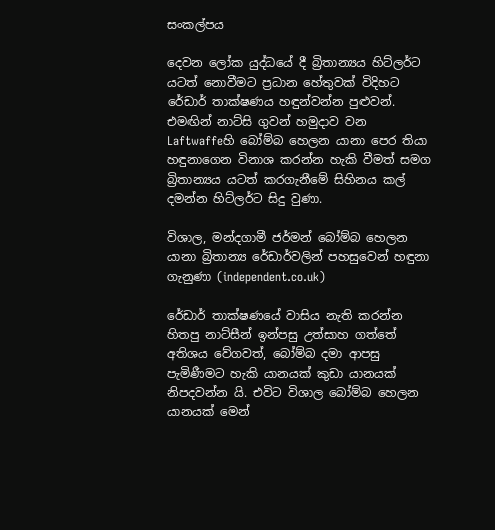සංකල්පය

දෙවන ලෝක යුද්ධයේ දී බ්‍රිතාන්‍යය හිට්ලර්ට යටත් නොවීමට ප්‍රධාන හේතුවක් විදිහට රේඩාර් තාක්ෂණය හඳුන්වන්න පුළුවන්. එමඟින් නාට්සි ගුවන් හමුදාව වන Laftwaffeහි බෝම්බ හෙලන යානා පෙර තියා හඳුනාගෙන විනාශ කරන්න හැකි වීමත් සමග බ්‍රිතාන්‍යය යටත් කරගැනීමේ සිහිනය කල් දමන්න හිට්ලර්ට සිදු වුණා.

විශාල, මන්දගාමී ජර්මන් බෝම්බ හෙලන යානා බ්‍රිතාන්‍ය රේඩාර්වලින් පහසුවෙන් හඳුනා ගැනුණා (independent.co.uk)

රේඩාර් තාක්ෂණයේ වාසිය නැති කරන්න හිතපු නාට්සීන් ඉන්පසු උත්සාහ ගත්තේ අතිශය වේගවත්, බෝම්බ දමා ආපසු පැමිණීමට හැකි යානයක් කුඩා යානයක් නිපදවන්න යි. එවිට විශාල බෝම්බ හෙලන යානයක් මෙන්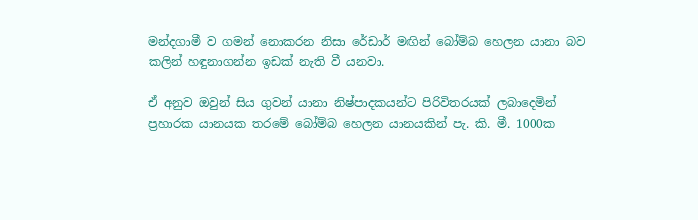මන්දගාමී ව ගමන් නොකරන නිසා රේඩාර් මඟින් බෝම්බ හෙලන යානා බව කලින් හඳුනාගන්න ඉඩක් නැති වී යනවා.

ඒ අනුව ඔවුන් සිය ගුවන් යානා නිෂ්පාදකයන්ට පිරිවිතරයක් ලබාදෙමින් ප්‍රහාරක යානයක තරමේ බෝම්බ හෙලන යානයකින් පැ. කි. මී. 1000ක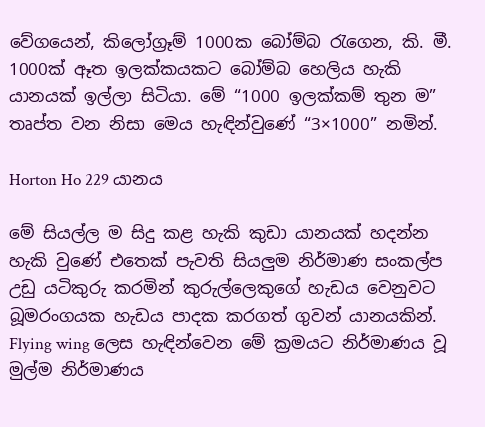වේගයෙන්, කිලෝග්‍රෑම් 1000ක බෝම්බ රැගෙන, කි. මී. 1000ක් ඈත ඉලක්කයකට බෝම්බ හෙලිය හැකි යානයක් ඉල්ලා සිටියා. මේ “1000 ඉලක්කම් තුන ම” තෘප්ත වන නිසා මෙය හැඳින්වුණේ “3×1000” නමින්.

Horton Ho 229 යානය

මේ සියල්ල ම සිදු කළ හැකි කුඩා යානයක් හදන්න හැකි වුණේ එතෙක් පැවති සියලුම නිර්මාණ සංකල්ප උඩු යටිකුරු කරමින් කුරුල්ලෙකුගේ හැඩය වෙනුවට බූමරංගයක හැඩය පාදක කරගත් ගුවන් යානයකින්. Flying wing ලෙස හැඳින්වෙන මේ ක්‍රමයට නිර්මාණය වූ මුල්ම නිර්මාණය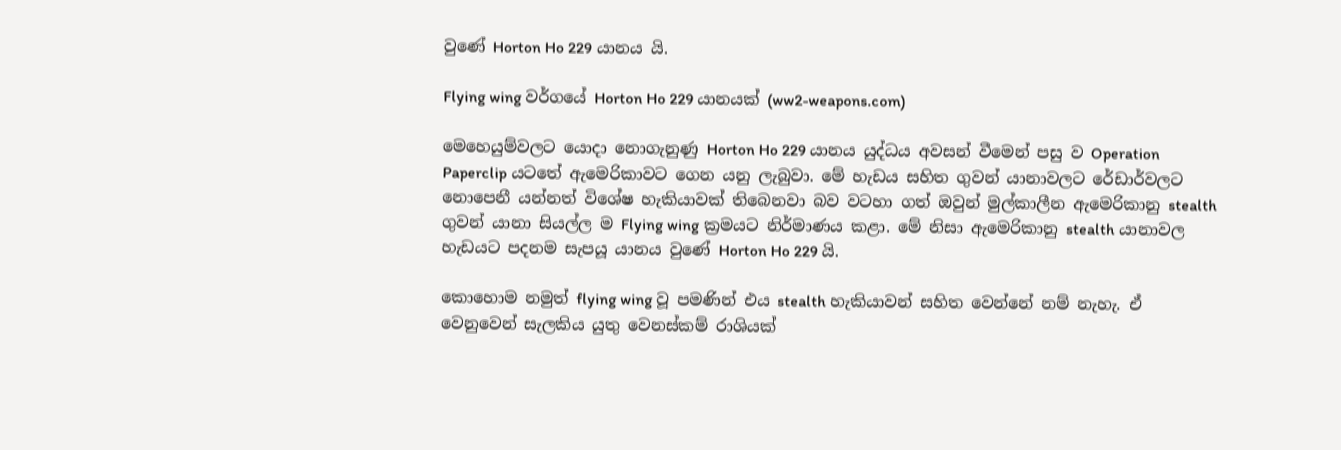වුණේ Horton Ho 229 යානය යි.

Flying wing වර්ගයේ Horton Ho 229 යානයක් (ww2-weapons.com)

මෙහෙයුම්වලට යොදා නොගැනුණු Horton Ho 229 යානය යුද්ධය අවසන් වීමෙන් පසු ව Operation Paperclip යටතේ ඇමෙරිකාවට ගෙන යනු ලැබුවා. මේ හැඩය සහිත ගුවන් යානාවලට රේඩාර්වලට නොපෙනී යන්නත් විශේෂ හැකියාවක් තිබෙනවා බව වටහා ගත් ඔවුන් මුල්කාලීන ඇමෙරිකානු stealth ගුවන් යානා සියල්ල ම Flying wing ක්‍රමයට නිර්මාණය කළා. මේ නිසා ඇමෙරිකානු stealth යානාවල හැඩයට පදනම සැපයූ යානය වුණේ Horton Ho 229 යි.

කොහොම නමුත් flying wing වූ පමණින් එය stealth හැකියාවන් සහිත වෙන්නේ නම් නැහැ. ඒ වෙනුවෙන් සැලකිය යුතු වෙනස්කම් රාශියක්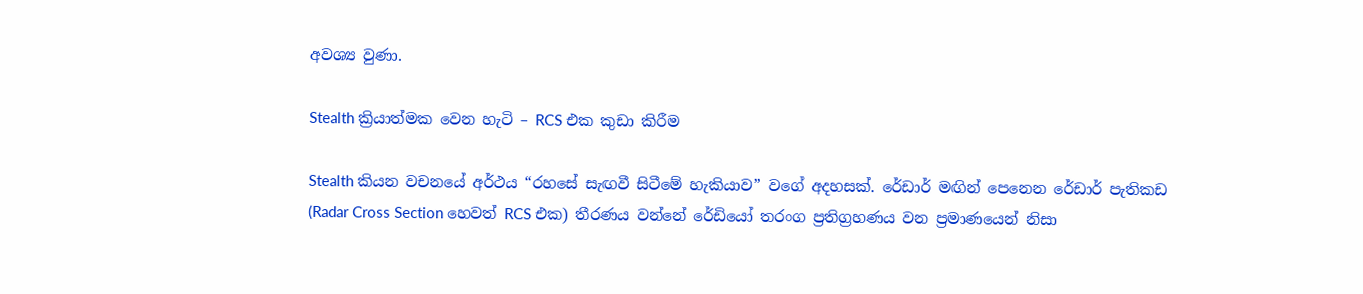අවශ්‍ය වුණා.

Stealth ක්‍රියාත්මක වෙන හැටි – RCS එක කුඩා කිරීම

Stealth කියන වචනයේ අර්ථය “රහසේ සැඟවී සිටීමේ හැකියාව” වගේ අදහසක්. රේඩාර් මඟින් පෙනෙන රේඩාර් පැතිකඩ (Radar Cross Section හෙවත් RCS එක) තීරණය වන්නේ රේඩියෝ තරංග ප්‍රතිග්‍රහණය වන ප්‍රමාණයෙන් නිසා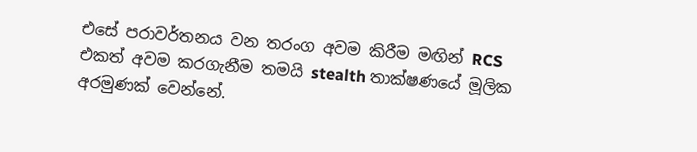එසේ පරාවර්තනය වන තරංග අවම කිරීම මඟින් RCS එකත් අවම කරගැනීම තමයි stealth තාක්ෂණයේ මූලික අරමුණක් වෙන්නේ.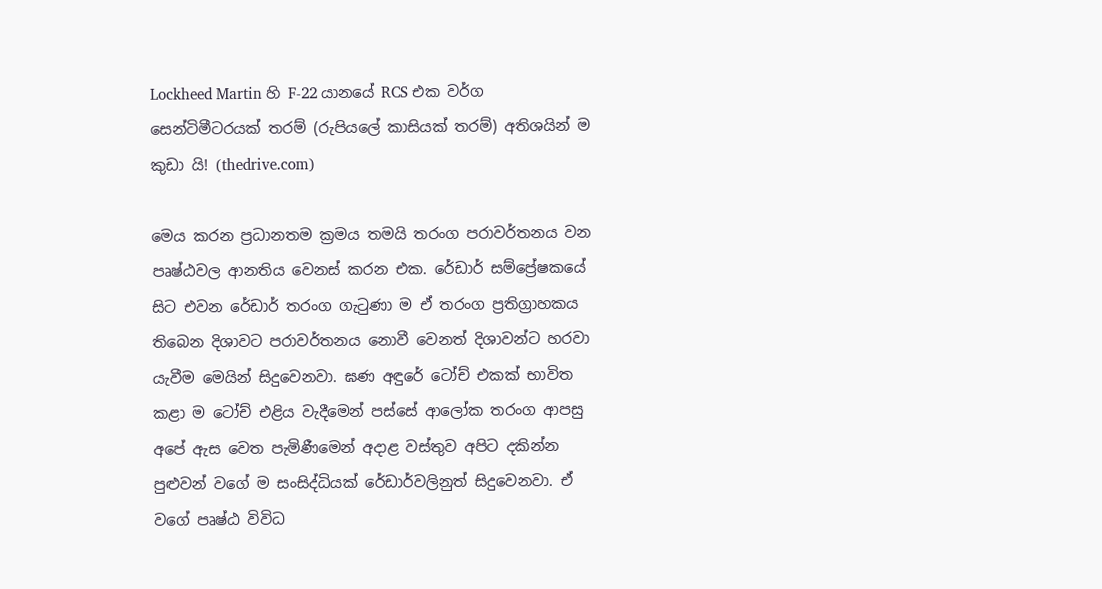Lockheed Martin හි F-22 යානයේ RCS එක වර්ග සෙන්ටිමීටරයක් තරම් (රුපියලේ කාසියක් තරම්) අතිශයින් ම කුඩා යි! (thedrive.com)

මෙය කරන ප්‍රධානතම ක්‍රමය තමයි තරංග පරාවර්තනය වන පෘෂ්ඨවල ආනතිය වෙනස් කරන එක. රේඩාර් සම්ප්‍රේෂකයේ සිට එවන රේඩාර් තරංග ගැටුණා ම ඒ තරංග ප්‍රතිග්‍රාහකය තිබෙන දිශාවට පරාවර්තනය නොවී වෙනත් දිශාවන්ට හරවා යැවීම මෙයින් සිදුවෙනවා. ඝණ අඳුරේ ටෝච් එකක් භාවිත කළා ම ටෝච් එළිය වැදීමෙන් පස්සේ ආලෝක තරංග ආපසු අපේ ඇස වෙත පැමිණීමෙන් අදාළ වස්තුව අපිට දකින්න පුළුවන් වගේ ම සංසිද්ධියක් රේඩාර්වලිනුත් සිදුවෙනවා. ඒ වගේ පෘෂ්ඨ විවිධ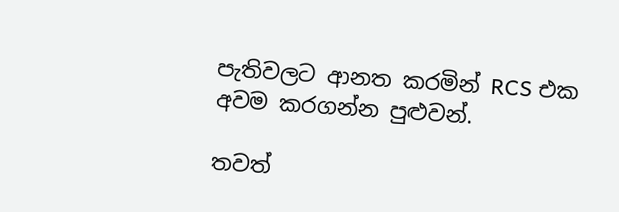පැතිවලට ආනත කරමින් RCS එක අවම කරගන්න පුළුවන්.

තවත්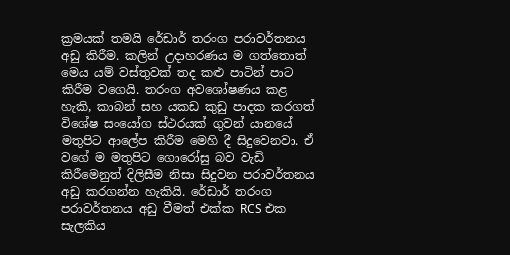ක්‍රමයක් තමයි රේඩාර් තරංග පරාවර්තනය අඩු කිරීම. කලින් උදාහරණය ම ගත්තොත් මෙය යම් වස්තුවක් තද කළු පාටින් පාට කිරීම වගෙයි. තරංග අවශෝෂණය කළ හැකි, කාබන් සහ යකඩ කුඩු පාදක කරගත් විශේෂ සංයෝග ස්ථරයක් ගුවන් යානයේ මතුපිට ආලේප කිරීම මෙහි දී සිදුවෙනවා. ඒ වගේ ම මතුපිට ගොරෝසු බව වැඩි කිරීමෙනුත් දිලිසීම නිසා සිදුවන පරාවර්තනය අඩු කරගන්න හැකියි. රේඩාර් තරංග පරාවර්තනය අඩු වීමත් එක්ක RCS එක සැලකිය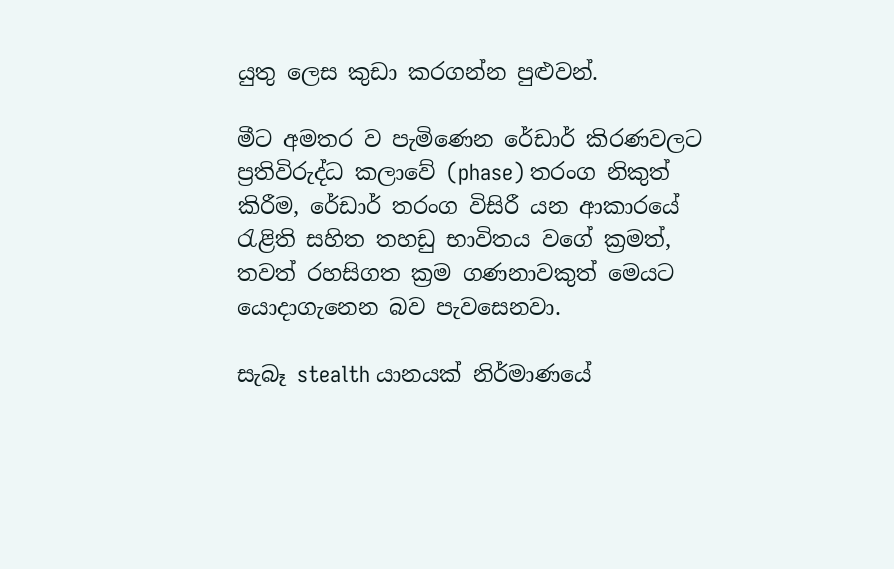යුතු ලෙස කුඩා කරගන්න පුළුවන්.

මීට අමතර ව පැමිණෙන රේඩාර් කිරණවලට ප්‍රතිවිරුද්ධ කලාවේ (phase) තරංග නිකුත් කිරීම, රේඩාර් තරංග විසිරී යන ආකාරයේ රැළිති සහිත තහඩු භාවිතය වගේ ක්‍රමත්, තවත් රහසිගත ක්‍රම ගණනාවකුත් මෙයට යොදාගැනෙන බව පැවසෙනවා.

සැබෑ stealth යානයක් නිර්මාණයේ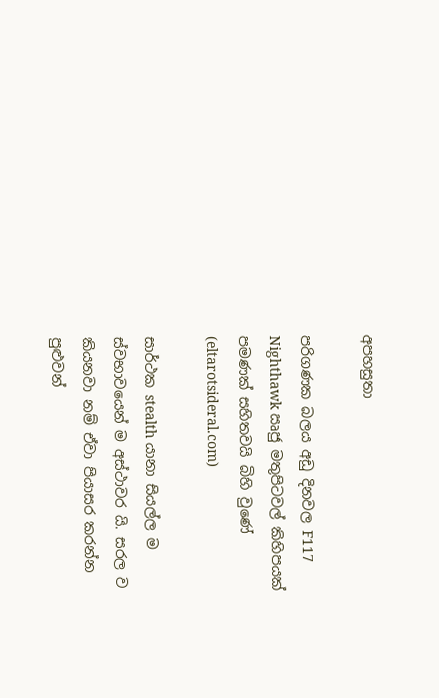අපහසුතා

පරිගණක බලය අඩු දිනවල F117 Nighthawk ඍජු මතුපිටවල් කිහිපයක් පමණක් සහිතවයි බිහි වුණේ (eltarotsideral.com)

සාර්ථක stealth යානා සියල්ල ම ස්වභාවයෙන් ම අස්ථාවර යි. සරල ව කියනවා නම් ඒවා පියාසර කරන්න පුළුවන්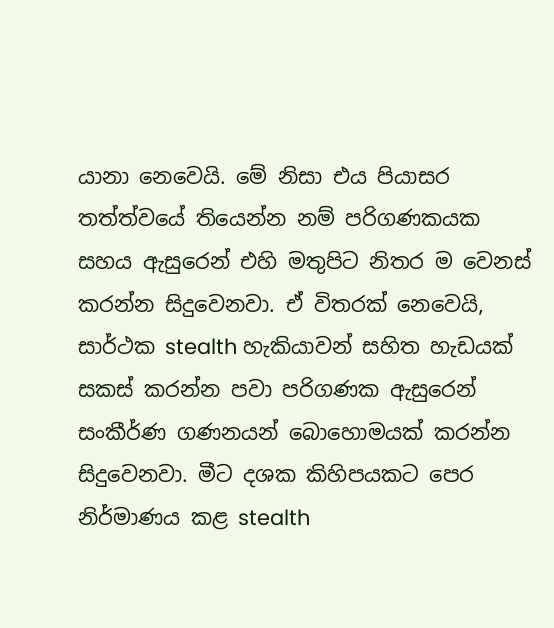යානා නෙවෙයි. මේ නිසා එය පියාසර තත්ත්වයේ තියෙන්න නම් පරිගණකයක සහය ඇසුරෙන් එහි මතුපිට නිතර ම වෙනස් කරන්න සිදුවෙනවා. ඒ විතරක් නෙවෙයි, සාර්ථක stealth හැකියාවන් සහිත හැඩයක් සකස් කරන්න පවා පරිගණක ඇසුරෙන් සංකීර්ණ ගණනයන් බොහොමයක් කරන්න සිදුවෙනවා. මීට දශක කිහිපයකට පෙර නිර්මාණය කළ stealth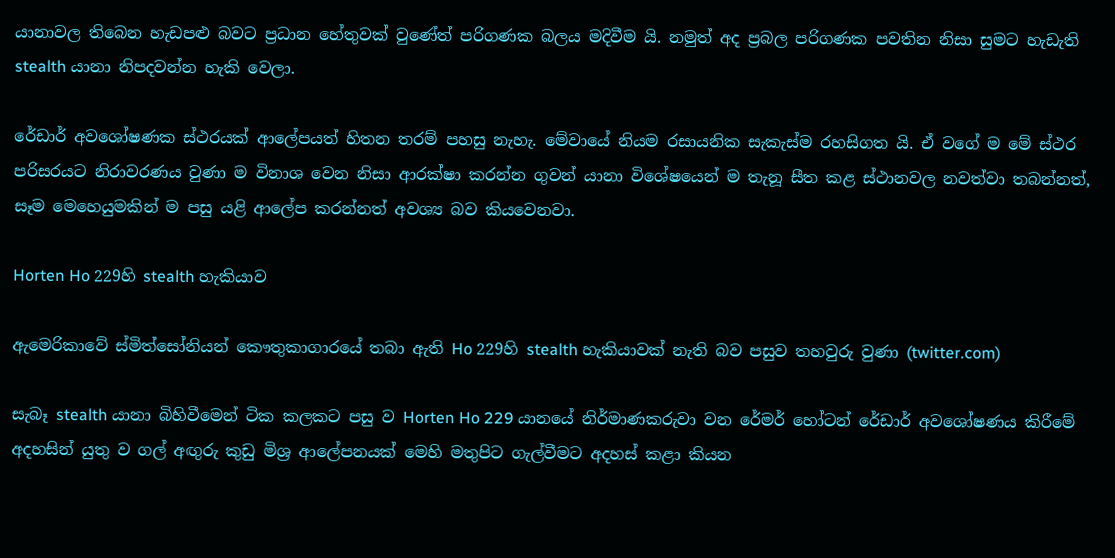යානාවල තිබෙන හැඩපළු බවට ප්‍රධාන හේතුවක් වුණේත් පරිගණක බලය මදිවීම යි. නමුත් අද ප්‍රබල පරිගණක පවතින නිසා සුමට හැඩැති stealth යානා නිපදවන්න හැකි වෙලා.

රේඩාර් අවශෝෂණක ස්ථරයක් ආලේපයත් හිතන තරම් පහසු නැහැ. මේවායේ නියම රසායනික සැකැස්ම රහසිගත යි. ඒ වගේ ම මේ ස්ථර පරිසරයට නිරාවරණය වුණා ම විනාශ වෙන නිසා ආරක්ෂා කරන්න ගුවන් යානා විශේෂයෙන් ම තැනූ සීත කළ ස්ථානවල නවත්වා තබන්නත්, සෑම මෙහෙයුමකින් ම පසු යළි ආලේප කරන්නත් අවශ්‍ය බව කියවෙනවා.

Horten Ho 229හි stealth හැකියාව

ඇමෙරිකාවේ ස්මිත්සෝනියන් කෞතුකාගාරයේ තබා ඇති Ho 229හි stealth හැකියාවක් නැති බව පසුව තහවුරු වුණා (twitter.com)

සැබෑ stealth යානා බිහිවීමෙන් ටික කලකට පසු ව Horten Ho 229 යානයේ නිර්මාණකරුවා වන රේමර් හෝටන් රේඩාර් අවශෝෂණය කිරීමේ අදහසින් යුතු ව ගල් අඟුරු කුඩු මිශ්‍ර ආලේපනයක් මෙහි මතුපිට ගැල්වීමට අදහස් කළා කියන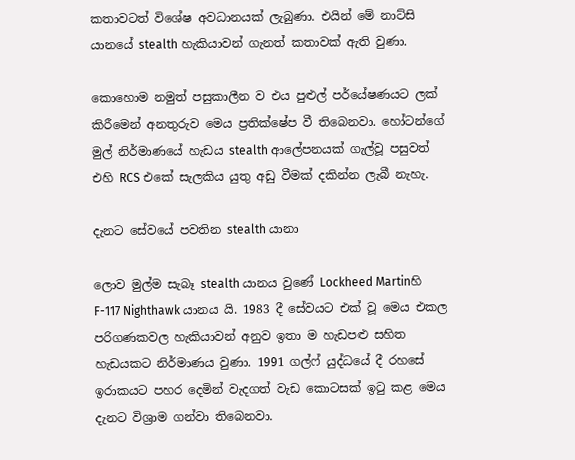කතාවටත් විශේෂ අවධානයක් ලැබුණා. එයින් මේ නාට්සි යානයේ stealth හැකියාවන් ගැනත් කතාවක් ඇති වුණා.

කොහොම නමුත් පසුකාලීන ව එය පුළුල් පර්යේෂණයට ලක් කිරීමෙන් අනතුරුව මෙය ප්‍රතික්ෂේප වී තිබෙනවා. හෝටන්ගේ මුල් නිර්මාණයේ හැඩය stealth ආලේපනයක් ගැල්වූ පසුවත් එහි RCS එකේ සැලකිය යුතු අඩු වීමක් දකින්න ලැබී නැහැ.

දැනට සේවයේ පවතින stealth යානා

ලොව මුල්ම සැබෑ stealth යානය වුණේ Lockheed Martinහි F-117 Nighthawk යානය යි. 1983 දී සේවයට එක් වූ මෙය එකල පරිගණකවල හැකියාවන් අනුව ඉතා ම හැඩපළු සහිත හැඩයකට නිර්මාණය වුණා. 1991 ගල්ෆ් යුද්ධයේ දී රහසේ ඉරාකයට පහර දෙමින් වැදගත් වැඩ කොටසක් ඉටු කළ මෙය දැනට විශ්‍රාම ගන්වා තිබෙනවා.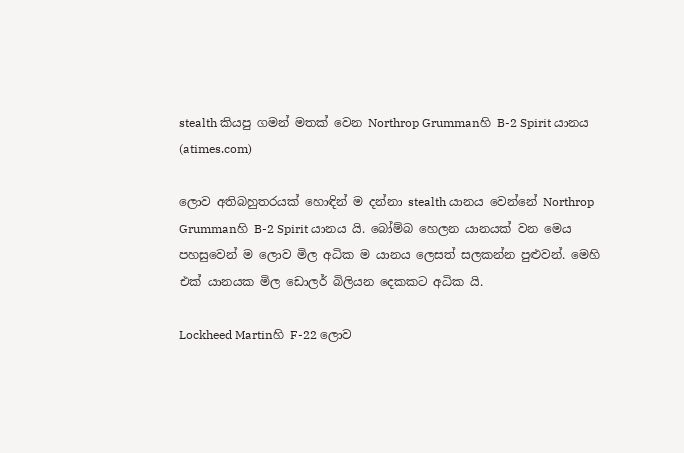stealth කියපු ගමන් මතක් වෙන Northrop Grummanහි B-2 Spirit යානය (atimes.com)

ලොව අතිබහුතරයක් හොඳින් ම දන්නා stealth යානය වෙන්නේ Northrop Grummanහි B-2 Spirit යානය යි. බෝම්බ හෙලන යානයක් වන මෙය පහසුවෙන් ම ලොව මිල අධික ම යානය ලෙසත් සලකන්න පුළුවන්. මෙහි එක් යානයක මිල ඩොලර් බිලියන දෙකකට අධික යි.

Lockheed Martinහි F-22 ලොව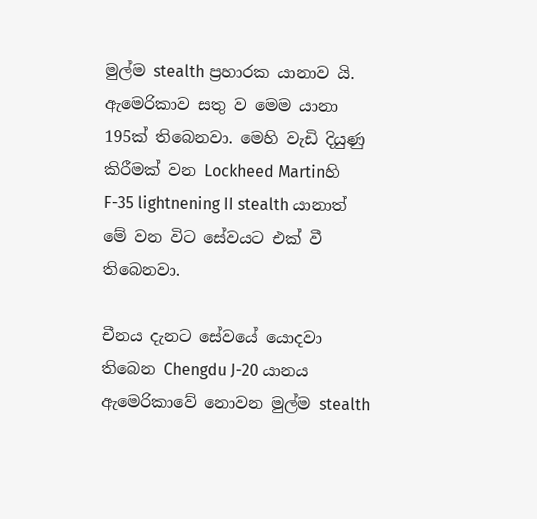මුල්ම stealth ප්‍රහාරක යානාව යි. ඇමෙරිකාව සතු ව මෙම යානා 195ක් තිබෙනවා. මෙහි වැඩි දියුණු කිරීමක් වන Lockheed Martinහි F-35 lightnening II stealth යානාත් මේ වන විට සේවයට එක් වී තිබෙනවා.

චීනය දැනට සේවයේ යොදවා තිබෙන Chengdu J-20 යානය ඇමෙරිකාවේ නොවන මුල්ම stealth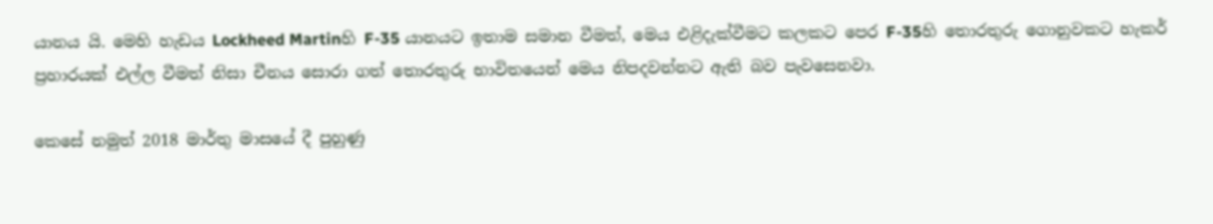යානය යි. මෙහි හැඩය Lockheed Martinහි F-35 යානයට ඉතාම සමාන වීමත්, මෙය එළිදැක්වීමට කලකට පෙර F-35හි තොරතුරු ගොනුවකට හැකර් ප්‍රහාරයක් එල්ල වීමත් නිසා චීනය සොරා ගත් තොරතුරු භාවිතයෙන් මෙය නිපදවන්නට ඇති බව පැවසෙනවා.

කෙසේ නමුත් 2018 මාර්තු මාසයේ දී පුහුණු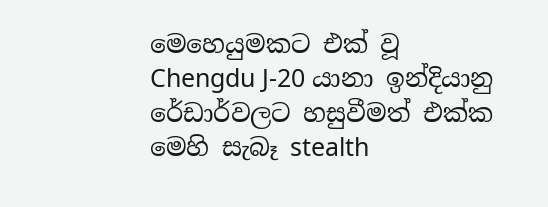මෙහෙයුමකට එක් වූ Chengdu J-20 යානා ඉන්දියානු රේඩාර්වලට හසුවීමත් එක්ක මෙහි සැබෑ stealth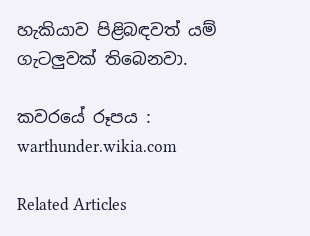හැකියාව පිළිබඳවත් යම් ගැටලුවක් තිබෙනවා.

කවරයේ රූපය : warthunder.wikia.com

Related Articles